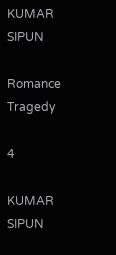KUMAR SIPUN

Romance Tragedy

4

KUMAR SIPUN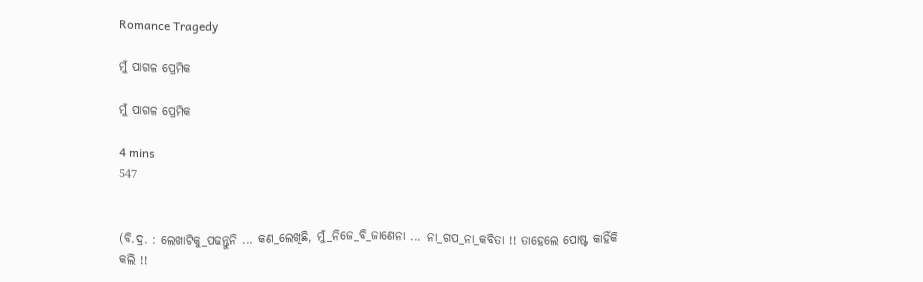Romance Tragedy

ମୁଁ ପାଗଳ ପ୍ରେମିକ

ମୁଁ ପାଗଳ ପ୍ରେମିକ

4 mins
547


(ବି.ଦ୍ର. : ଲେଖାଟିକୁ_ପଢନ୍ତୁନି ... କଣ_ଲେଖିଛି, ମୁଁ_ନିଜେ_ବି_ଜାଣେନା ... ନା_ଗପ_ନା_କବିତା !! ତାହେଲେ ପୋଷ୍ଟ କାହିଁକି କଲି !!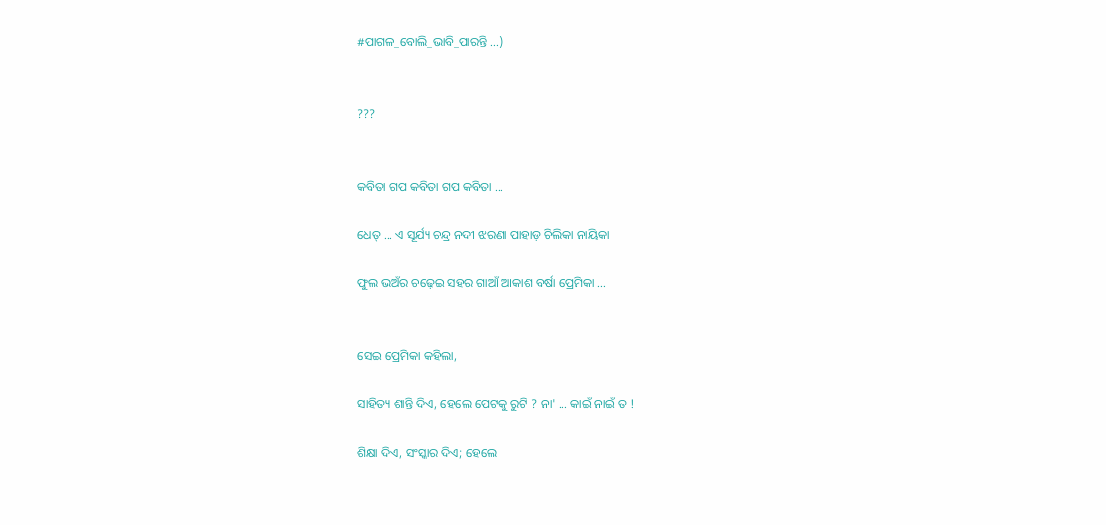#ପାଗଳ_ବୋଲି_ଭାବି_ପାରନ୍ତି ...)


???


କବିତା ଗପ କବିତା ଗପ କବିତା ...

ଧେତ୍ ... ଏ ସୂର୍ଯ୍ୟ ଚନ୍ଦ୍ର ନଦୀ ଝରଣା ପାହାଡ଼ ଚିଲିକା ନାୟିକା

ଫୁଲ ଭଅଁର ଚଢ଼େଇ ସହର ଗାଆଁ ଆକାଶ ବର୍ଷା ପ୍ରେମିକା ...


ସେଇ ପ୍ରେମିକା କହିଲା,

ସାହିତ୍ୟ ଶାନ୍ତି ଦିଏ, ହେଲେ ପେଟକୁ ରୁଟି ? ନା' ... କାଇଁ ନାଇଁ ତ !

ଶିକ୍ଷା ଦିଏ, ସଂସ୍କାର ଦିଏ; ହେଲେ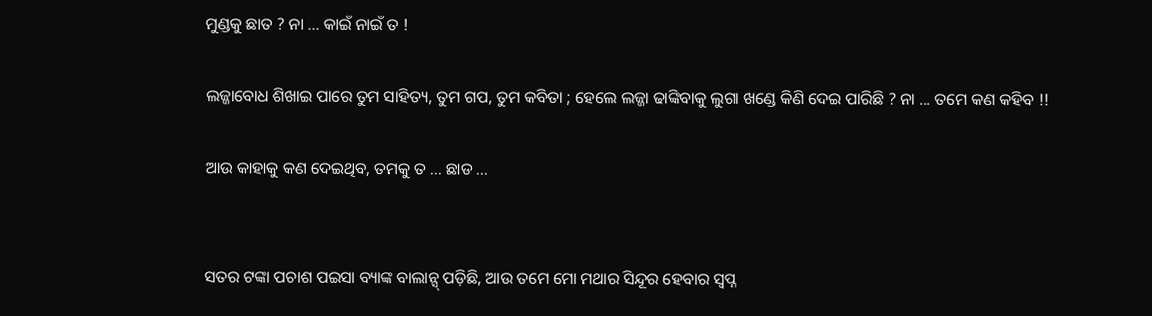ମୁଣ୍ଡକୁ ଛାତ ? ନା ... କାଇଁ ନାଇଁ ତ !

ଲଜ୍ଜାବୋଧ ଶିଖାଇ ପାରେ ତୁମ ସାହିତ୍ୟ, ତୁମ ଗପ, ତୁମ କବିତା ; ହେଲେ ଲଜ୍ଜା ଢାଙ୍କିବାକୁ ଲୁଗା ଖଣ୍ଡେ କିଣି ଦେଇ ପାରିଛି ? ନା ... ତମେ କଣ କହିବ !!

ଆଉ କାହାକୁ କଣ ଦେଇଥିବ, ତମକୁ ତ ... ଛାଡ ...


ସତର ଟଙ୍କା ପଚାଶ ପଇସା ବ୍ୟାଙ୍କ ବାଲାନ୍ସ୍ ପଡ଼ିଛି, ଆଉ ତମେ ମୋ ମଥାର ସିନ୍ଦୂର ହେବାର ସ୍ୱପ୍ନ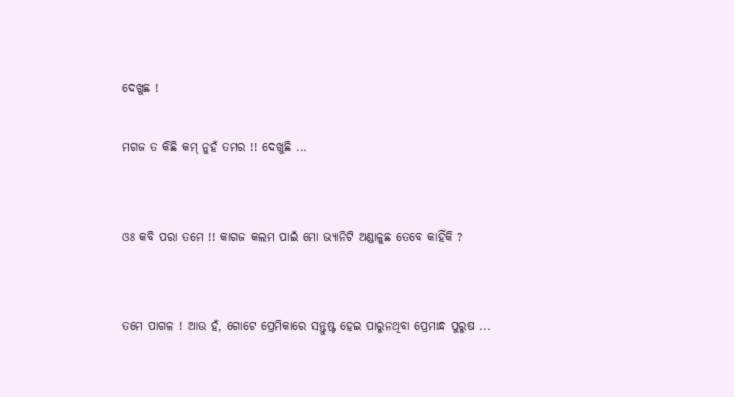ଦେଖୁଛ !

ମଗଜ ତ କିଛି କମ୍ ନୁହଁ ତମର !! ଦେଖୁଛି ...


ଓଃ କବି ପରା ତମେ !! କାଗଜ କଲମ ପାଇଁ ମୋ ଭ୍ୟାନିଟି ଅଣ୍ଡାଳୁଛ ତେବେ କାହିଁକି ?


ତମେ ପାଗଳ ! ଆଉ ହଁ, ଗୋଟେ ପ୍ରେମିକାରେ ସନ୍ତୁଷ୍ଟ ହେଇ ପାରୁନଥିବା ପ୍ରେମାନ୍ଧ ପୁରୁଷ ...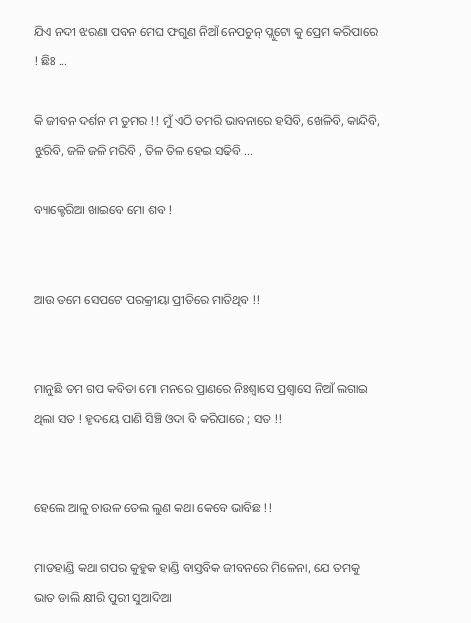ଯିଏ ନଦୀ ଝରଣା ପବନ ମେଘ ଫଗୁଣ ନିଆଁ ନେପଚୁନ୍ ପ୍ଲୁଟୋ କୁ ପ୍ରେମ କରିପାରେ ! ଛିଃ ...

କି ଜୀବନ ଦର୍ଶନ ମ ତୁମର !! ମୁଁ ଏଠି ତମରି ଭାବନାରେ ହସିବି, ଖେଳିବି, କାନ୍ଦିବି, ଝୁରିବି, ଜଳି ଜଳି ମରିବି , ତିଳ ତିଳ ହେଇ ସଢିବି ...

ବ୍ୟାକ୍ଟେରିଆ ଖାଇବେ ମୋ ଶବ !


ଆଉ ତମେ ସେପଟେ ପରକ୍ରୀୟା ପ୍ରୀତିରେ ମାତିଥିବ !!


ମାନୁଛି ତମ ଗପ କବିତା ମୋ ମନରେ ପ୍ରାଣରେ ନିଃଶ୍ୱାସେ ପ୍ରଶ୍ଵାସେ ନିଆଁ ଲଗାଇ ଥିଲା ସତ ! ହୃଦୟେ ପାଣି ସିଞ୍ଚି ଓଦା ବି କରିପାରେ ; ସତ !!


ହେଲେ ଆଳୁ ଚାଉଳ ତେଲ ଲୁଣ କଥା କେବେ ଭାବିଛ !!

ମାଡହାଣ୍ଡି କଥା ଗପର କୁହୁକ ହାଣ୍ଡି ବାସ୍ତବିକ ଜୀବନରେ ମିଳେନା, ଯେ ତମକୁ ଭାତ ଡାଲି କ୍ଷୀରି ପୁରୀ ସୁଆଦିଆ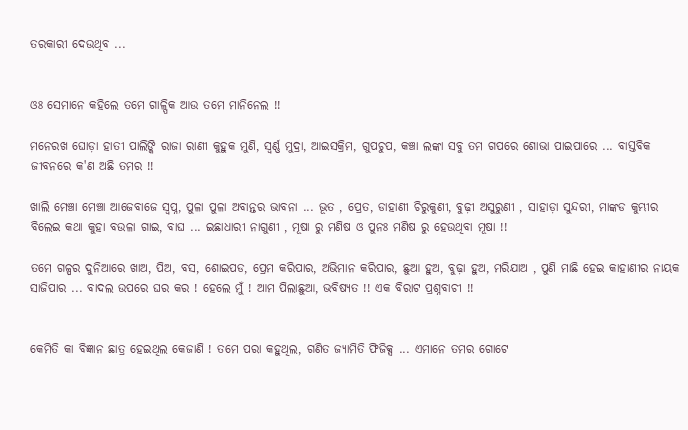ତରକାରୀ ଦେଉଥିବ ...


ଓଃ ସେମାନେ କହିଲେ ତମେ ଗାଳ୍ପିକ ଆଉ ତମେ ମାନିନେଲ !!

ମନେରଖ ଘୋଡ଼ା ହାତୀ ପାଲିଙ୍କି ରାଜା ରାଣୀ କୁହୁକ ମୁଣି, ସ୍ୱର୍ଣ୍ଣ ମୁଦ୍ରା, ଆଇସକ୍ରିମ, ଗୁପଚୁପ, କଞ୍ଚା ଲଙ୍କା ସବୁ ତମ ଗପରେ ଶୋଭା ପାଇପାରେ ... ବାସ୍ତବିକ ଜୀବନରେ କ'ଣ ଅଛି ତମର !!

ଖାଲି ମେଞ୍ଚା ମେଞ୍ଚା ଆଜେବାଜେ ସ୍ୱପ୍ନ, ପୁଳା ପୁଳା ଅବାନ୍ତର ଭାବନା ... ଭୂତ , ପ୍ରେତ, ଡାହାଣୀ ଚିରୁକୁଣୀ, ବୁଢ଼ୀ ଅସୁରୁଣୀ , ସାହାଡ଼ା ସୁନ୍ଦରୀ, ମାଙ୍କଡ କୁମ୍ଭୀର ବିଲେଇ କଥା କୁହା ବଉଳା ଗାଇ, ବାଘ ... ଇଛାଧାରୀ ନାଗୁଣୀ , ମୂଷା ରୁ ମଣିଷ ଓ ପୁନଃ ମଣିଷ ରୁ ହେଉଥିବା ମୂଷା !!

ତମେ ଗଳ୍ପର ଦୁନିଆରେ ଖାଅ, ପିଅ, ବସ, ଶୋଇପଡ, ପ୍ରେମ କରିପାର, ଅଭିମାନ କରିପାର, ଛୁଆ ହୁଅ, ବୁଢ଼ା ହୁଅ, ମରିଯାଅ , ପୁଣି ମାଛି ହେଇ କାହାଣୀର ନାୟକ ସାଜିପାର ... ବାଦଲ ଉପରେ ଘର କର ! ହେଲେ ମୁଁ ! ଆମ ପିଲାଛୁଆ, ଭବିଷ୍ୟତ !! ଏକ ବିରାଟ ପ୍ରଶ୍ନବାଚୀ !!


କେମିତି କା ବିଜ୍ଞାନ ଛାତ୍ର ହେଇଥିଲ କେଜାଣି ! ତମେ ପରା କହୁଥିଲ, ଗଣିତ ଜ୍ୟାମିତି ଫିଜିକ୍ସ ... ଏମାନେ ତମର ଗୋଟେ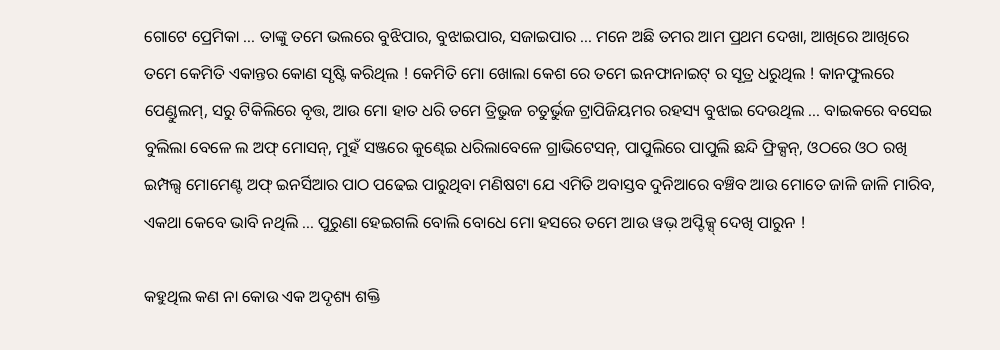ଗୋଟେ ପ୍ରେମିକା ... ତାଙ୍କୁ ତମେ ଭଲରେ ବୁଝିପାର, ବୁଝାଇପାର, ସଜାଇପାର ... ମନେ ଅଛି ତମର ଆମ ପ୍ରଥମ ଦେଖା, ଆଖିରେ ଆଖିରେ ତମେ କେମିତି ଏକାନ୍ତର କୋଣ ସୃଷ୍ଟି କରିଥିଲ ! କେମିତି ମୋ ଖୋଲା କେଶ ରେ ତମେ ଇନଫାନାଇଟ୍ ର ସୂତ୍ର ଧରୁଥିଲ ! କାନଫୁଲରେ ପେଣ୍ଡୁଲମ୍, ସରୁ ଟିକିଲିରେ ବୃତ୍ତ, ଆଉ ମୋ ହାତ ଧରି ତମେ ତ୍ରିଭୁଜ ଚତୁର୍ଭୁଜ ଟ୍ରାପିଜିୟମର ରହସ୍ୟ ବୁଝାଇ ଦେଉଥିଲ ... ବାଇକରେ ବସେଇ ବୁଲିଲା ବେଳେ ଲ ଅଫ୍ ମୋସନ୍, ମୁହଁ ସଞ୍ଜରେ କୁଣ୍ଢେଇ ଧରିଲାବେଳେ ଗ୍ରାଭିଟେସନ୍, ପାପୁଲିରେ ପାପୁଲି ଛନ୍ଦି ଫ୍ରିକ୍ସନ୍, ଓଠରେ ଓଠ ରଖି ଇମ୍ପଲ୍ସ ମୋମେଣ୍ଟ ଅଫ୍ ଇନର୍ସିଆର ପାଠ ପଢେଇ ପାରୁଥିବା ମଣିଷଟା ଯେ ଏମିତି ଅବାସ୍ତବ ଦୁନିଆରେ ବଞ୍ଚିବ ଆଉ ମୋତେ ଜାଳି ଜାଳି ମାରିବ, ଏକଥା କେବେ ଭାବି ନଥିଲି ... ପୁରୁଣା ହେଇଗଲି ବୋଲି ବୋଧେ ମୋ ହସରେ ତମେ ଆଉ ୱଭ଼ ଅପ୍ଟିକ୍ସ୍ ଦେଖି ପାରୁନ !

କହୁଥିଲ କଣ ନା କୋଉ ଏକ ଅଦୃଶ୍ୟ ଶକ୍ତି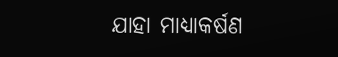ଯାହା ମାଧ୍ୟାକର୍ଷଣ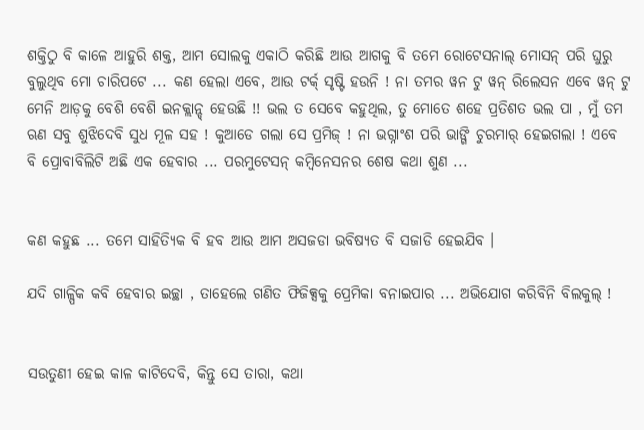ଶକ୍ତିଠୁ ବି କାଳେ ଆହୁରି ଶକ୍ତ, ଆମ ସୋଲକୁ ଏକାଠି କରିଛି ଆଉ ଆଗକୁ ବି ତମେ ରୋଟେସନାଲ୍ ମୋସନ୍ ପରି ଘୁରୁ ବୁଲୁଥିବ ମୋ ଚାରିପଟେ ... କଣ ହେଲା ଏବେ, ଆଉ ଟର୍କ୍ ସୃଷ୍ଟି ହଉନି ! ନା ତମର ୱନ ଟୁ ୱନ୍ ରିଲେସନ ଏବେ ୱନ୍ ଟୁ ମେନି ଆଡ଼କୁ ବେଶି ବେଶି ଇନକ୍ଲାନ୍ଡ୍ ହେଉଛି !! ଭଲ ତ ସେବେ କହୁଥିଲ, ତୁ ମୋତେ ଶହେ ପ୍ରତିଶତ ଭଲ ପା , ମୁଁ ତମ ଋଣ ସବୁ ଶୁଝିଦେବି ସୁଧ ମୂଳ ସହ ! କୁଆଡେ ଗଲା ସେ ପ୍ରମିଜ୍ ! ନା ଭଗ୍ନାଂଶ ପରି ଭାଙ୍ଗି ଚୁରମାର୍ ହେଇଗଲା ! ଏବେ ବି ପ୍ରୋବାବିଲିଟି ଅଛି ଏକ ହେବାର ... ପରମୁଟେସନ୍ କମ୍ବିନେସନର ଶେଷ କଥା ଶୁଣ ...


କଣ କହୁଛ ... ତମେ ସାହିତ୍ୟିକ ବି ହବ ଆଉ ଆମ ଅସଜଡା ଭବିଷ୍ୟତ ବି ସଜାଡି ହେଇଯିବ ।

ଯଦି ଗାଳ୍ପିକ କବି ହେବାର ଇଚ୍ଛା , ତାହେଲେ ଗଣିତ ଫିଜିକ୍ସକୁ ପ୍ରେମିକା ବନାଇପାର ... ଅଭିଯୋଗ କରିବିନି ବିଲକୁଲ୍ !


ସଉତୁଣୀ ହେଇ କାଳ କାଟିଦେବି, କିନ୍ତୁ ସେ ତାରା, କଥା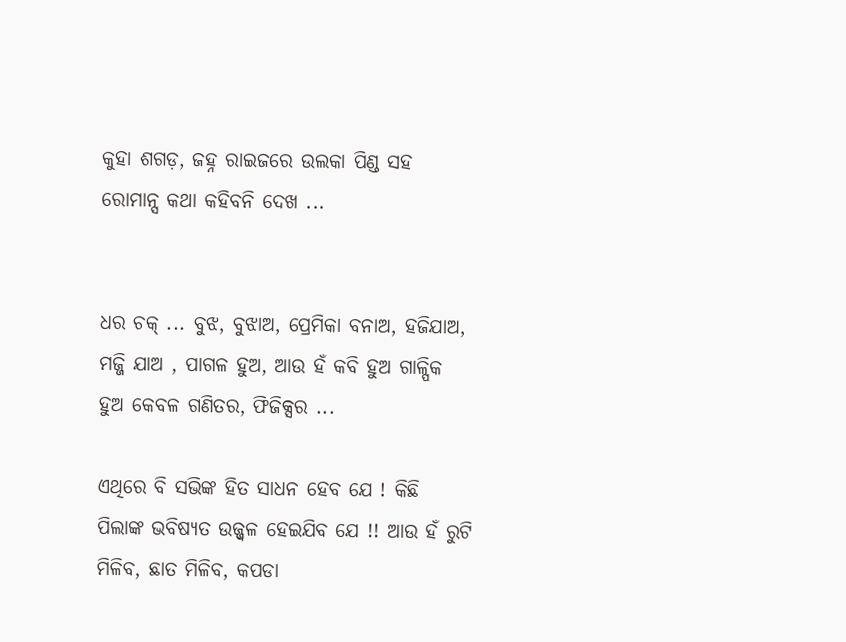କୁହା ଶଗଡ଼, ଜହ୍ନ ରାଇଜରେ ଉଲକା ପିଣ୍ଡ ସହ ରୋମାନ୍ସ କଥା କହିବନି ଦେଖ ...


ଧର ଚକ୍ ... ବୁଝ, ବୁଝାଅ, ପ୍ରେମିକା ବନାଅ, ହଜିଯାଅ, ମଜ୍ଜି ଯାଅ , ପାଗଳ ହୁଅ, ଆଉ ହଁ କବି ହୁଅ ଗାଳ୍ପିକ ହୁଅ କେବଳ ଗଣିତର, ଫିଜିକ୍ସର ...

ଏଥିରେ ବି ସଭିଙ୍କ ହିତ ସାଧନ ହେବ ଯେ ! କିଛି ପିଲାଙ୍କ ଭବିଷ୍ୟତ ଉଜ୍ଜ୍ୱଳ ହେଇଯିବ ଯେ !! ଆଉ ହଁ ରୁଟି ମିଳିବ, ଛାତ ମିଳିବ, କପଡା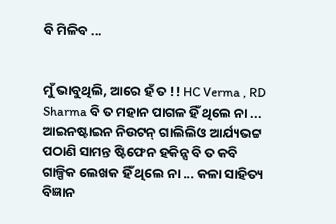ବି ମିଳିବ ...


ମୁଁ ଭାବୁଥିଲି, ଆରେ ହଁ ତ !! HC Verma , RD Sharma ବି ତ ମହାନ ପାଗଳ ହିଁ ଥିଲେ ନା ... ଆଇନଷ୍ଟାଇନ ନିଉଟନ୍ ଗାଲିଲିଓ ଆର୍ଯ୍ୟଭଟ୍ଟ ପଠାଣି ସାମନ୍ତ ଷ୍ଟିଫେନ ହକିନ୍ସ ବି ତ କବି ଗାଳ୍ପିକ ଲେଖକ ହିଁ ଥିଲେ ନା ... କଳା ସାହିତ୍ୟ ବିଜ୍ଞାନ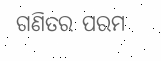ଗଣିତର ପରମ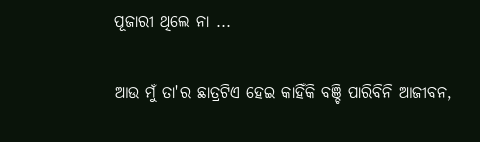ପୂଜାରୀ ଥିଲେ ନା ...

ଆଉ ମୁଁ ତା'ର ଛାତ୍ରଟିଏ ହେଇ କାହିଁକି ବଞ୍ଚି ପାରିବିନି ଆଜୀବନ,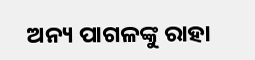ଅନ୍ୟ ପାଗଳଙ୍କୁ ରାହା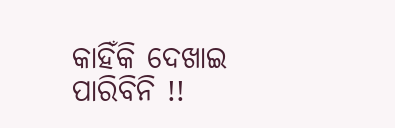କାହିଁକି ଦେଖାଇ ପାରିବିନି !!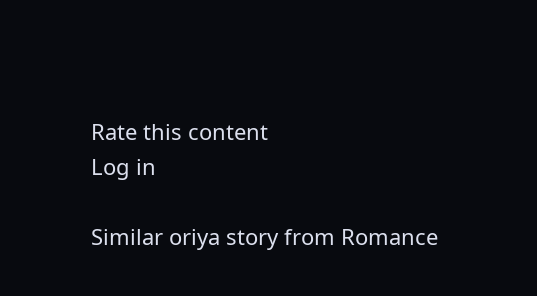Rate this content
Log in

Similar oriya story from Romance